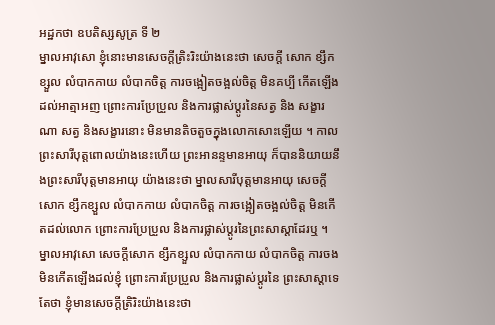អដ្ឋកថា ឧបតិស្សសូត្រ ទី ២
ម្នាលអាវុសោ ខ្ញុំនោះមានសេចក្តីត្រិះរិះយ៉ាងនេះថា សេចក្តី សោក ខ្សឹកខ្សួល លំបាកកាយ លំបាកចិត្ត ការចង្អៀតចង្អល់ចិត្ត មិនគប្បី កើតឡើងដល់អាត្មាអញ ព្រោះការប្រែប្រួល និងការផ្លាស់ប្តូរនៃសត្វ និង សង្ខារណា សត្វ និងសង្ខារនោះ មិនមានតិចតួចក្នុងលោកសោះឡើយ ។ កាលព្រះសារីបុត្តពោលយ៉ាងនេះហើយ ព្រះអានន្ទមានអាយុ ក៏បាននិយាយនឹងព្រះសារីបុត្តមានអាយុ យ៉ាងនេះថា ម្នាលសារីបុត្តមានអាយុ សេចក្តីសោក ខ្សឹកខ្សួល លំបាកកាយ លំបាកចិត្ត ការចង្អៀតចង្អល់ចិត្ត មិនកើតដល់លោក ព្រោះការប្រែប្រួល និងការផ្លាស់ប្តូរនៃព្រះសាស្តាដែរឬ ។ ម្នាលអាវុសោ សេចក្តីសោក ខ្សឹកខ្សួល លំបាកកាយ លំបាកចិត្ត ការចង មិនកើតឡើងដល់ខ្ញុំ ព្រោះការប្រែប្រួល និងការផ្លាស់ប្តូរនៃ ព្រះសាស្តាទេ តែថា ខ្ញុំមានសេចក្តីត្រិរិះយ៉ាងនេះថា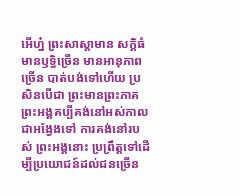អើហ្ន៎ ព្រះសាស្តាមាន សក្តិធំ មានឫទ្ធិច្រើន មានអានុភាពច្រើន បាត់បង់ទៅហើយ ប្រសិនបើជា ព្រះមានព្រះភាគ ព្រះអង្គគប្បីគង់នៅអស់កាលជាអង្វែងទៅ ការគង់នៅរបស់ ព្រះអង្គនោះ ប្រព្រឹត្តទៅដើម្បីប្រយោជន៍ដល់ជនច្រើន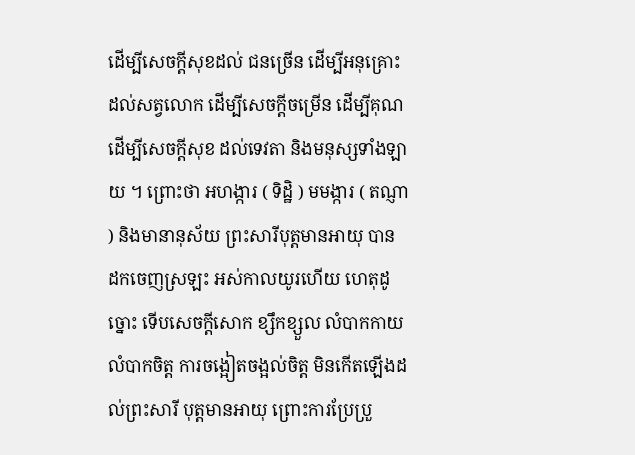ដើម្បីសេចក្តីសុខដល់ ជនច្រើន ដើម្បីអនុគ្រោះដល់សត្វលោក ដើម្បីសេចក្តីចម្រើន ដើម្បីគុណ ដើម្បីសេចក្តីសុខ ដល់ទេវតា និងមនុស្សទាំងឡាយ ។ ព្រោះថា អហង្ការ ( ទិដ្ឋិ ) មមង្ការ ( តណ្ញា ) និងមានានុស័យ ព្រះសារីបុត្តមានអាយុ បាន ដកចេញស្រឡះ អស់កាលយូរហើយ ហេតុដូច្នោះ ទើបសេចក្តីសោក ខ្សឹកខ្សួល លំបាកកាយ លំបាកចិត្ត ការចង្អៀតចង្អល់ចិត្ត មិនកើតឡើងដល់ព្រះសារី បុត្តមានអាយុ ព្រោះការប្រែប្រួ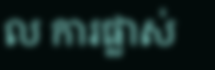ល ការផ្លាស់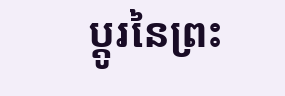ប្តូរនៃព្រះ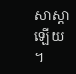សាស្តាឡើយ ។